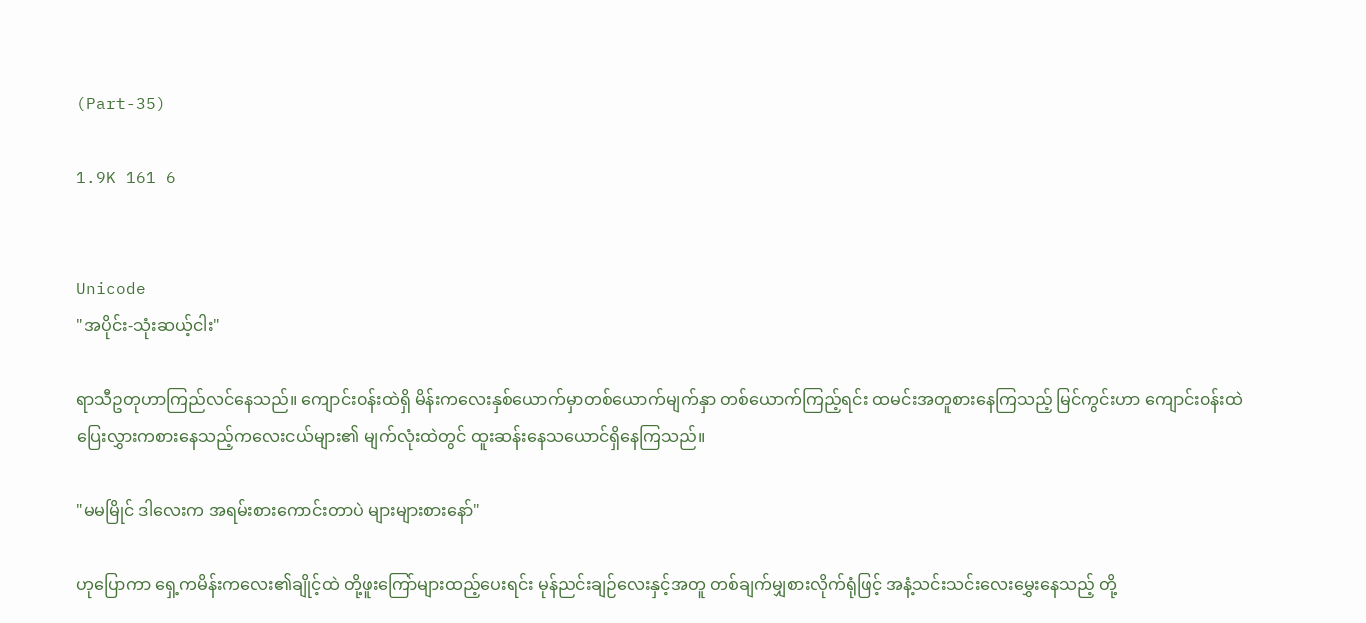(Part-35)

1.9K 161 6


Unicode
"အပိုင်း-သုံးဆယ့်ငါး"

ရာသီဥတုဟာကြည်လင်နေသည်။ ကျောင်း၀န်းထဲရှိ မိန်းကလေးနှစ်ယောက်မှာတစ်ယောက်မျက်နှာ တစ်ယောက်ကြည့်ရင်း ထမင်းအတူစားနေကြသည့် မြင်ကွင်းဟာ ကျောင်း၀န်းထဲ ပြေးလွှားကစားနေသည့်ကလေးငယ်များ၏ မျက်လုံးထဲတွင် ထူးဆန်းနေသယောင်ရှိနေကြသည်။

"မမမြိုင် ဒါလေးက အရမ်းစားကောင်းတာပဲ များများစားနော်"

ဟုပြောကာ ရှေ့ကမိန်းကလေး၏ချိုင့်ထဲ တို့ဖူးကြော်များထည့်ပေးရင်း မုန်ညင်းချဉ်လေးနှင့်အတူ တစ်ချက်မျှစားလိုက်ရုံဖြင့် အနံ့သင်းသင်းလေးမွှေးနေသည့် တို့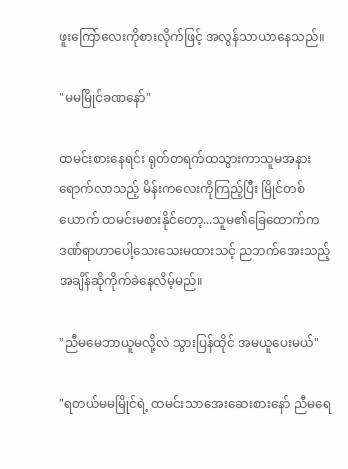ဖူး‌ကြော်လေးကိုစားလိုက်ဖြင့် အလွန်သာယာနေသည်။

"မမမြိုင်ခဏနော်"

ထမင်းစားနေရင်း ရုတ်တရက်ထသွားကာသူမအနားရောက်လာသည့် မိန်းကလေးကိုကြည့်ပြီး မြိုင်တစ်ယောက် ထမင်းမစားနိုင်တော့...သူမ၏ခြေထောက်က ဒဏ်ရာဟာပေါ့သေးသေးမထားသင့် ညဘက်အေးသည့်အချိန်ဆိုကိုက်ခဲနေလိမ့်မည်။

"ညီမမေဘာယူမလို့လဲ သွားပြန်ထိုင် အမယူပေးမယ်"

"ရတယ်မမမြိုင်ရဲ့ ထမင်းသာအေးဆေးစားနော် ညီမရေ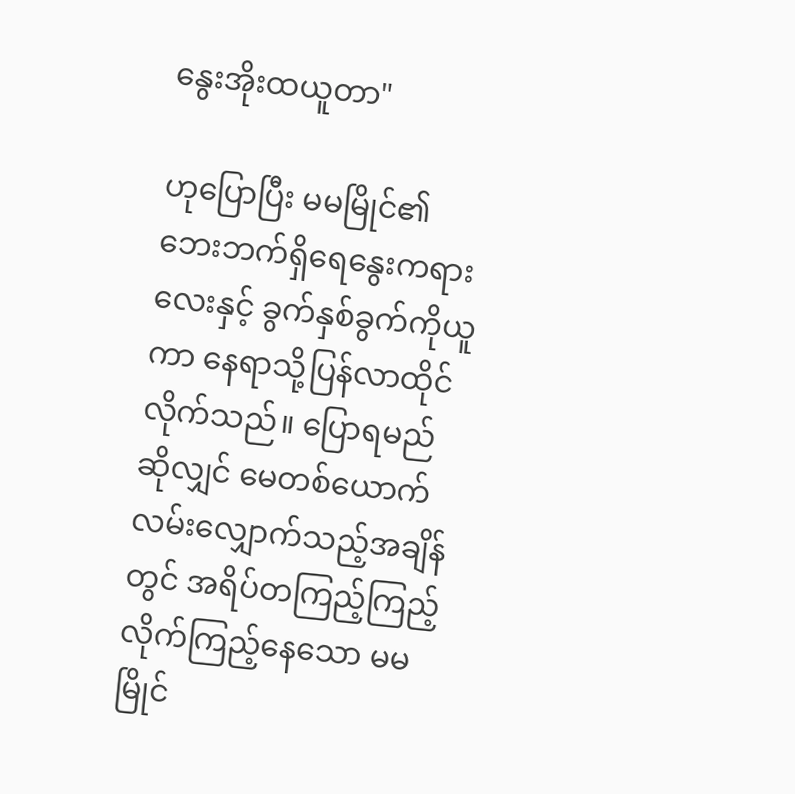နွေးအိုးထယူတာ"

ဟုပြောပြီး‌ မမမြိုင်၏ဘေးဘက်ရှိရေနွေးကရားလေးနှင့် ခွက်နှစ်ခွက်ကိုယူကာ နေရာသို့ပြန်လာထိုင်လိုက်သည်။ ပြောရမည်ဆိုလျှင် မေတစ်ယောက် လမ်းလျှောက်သည့်အချိန်တွင် အရိပ်တကြည့်ကြည့် လိုက်ကြည့်နေသော မမမြိုင်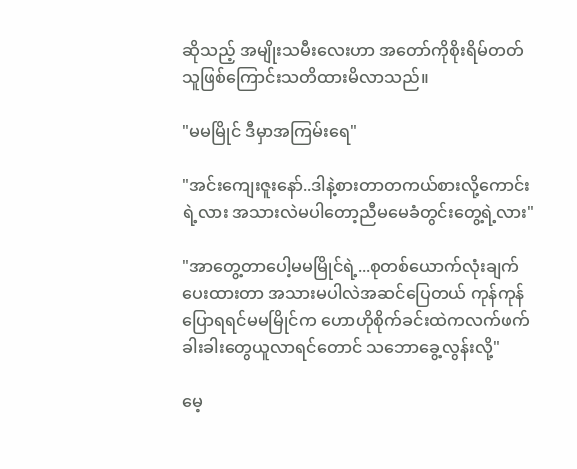ဆိုသည့် အမျိုးသမီးလေးဟာ အတော်ကိုစိုးရိမ်တတ်သူဖြစ်ကြောင်းသတိထားမိလာသည်။

"မမမြိုင် ဒီမှာအကြမ်းရေ"

"အင်းကျေးဇူးနော်..ဒါနဲ့စားတာတကယ်စားလို့ကောင်းရဲ့လား အသားလဲမပါတော့ညီမမေခံတွင်းတွေ့ရဲ့လား"

"အာတွေ့တာပေါ့မမမြိုင်ရဲ့...စုတစ်ယောက်လုံးချက်ပေးထားတာ အသားမပါလဲ‌အဆင်ပြေတယ် ကုန်ကုန်ပြောရရင်မမမြိုင်က ဟောဟိုစိုက်ခင်းထဲကလက်ဖက်ခါးခါးတွေယူလာရင်တောင် သဘောခွေ့လွန်းလို့"

မေ့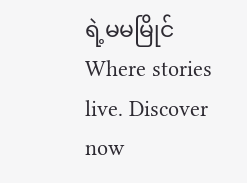ရဲ့မမမြိုင်Where stories live. Discover now